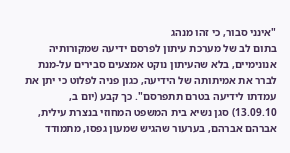"אינני סבור, כי זהו מנהג
בתום לב של מערכת עיתון לפרסם ידיעה שמקורותיה אנונימיים, בלא שהעיתון נוקט אמצעים סבירים על-מנת לברר את אמיתותה של הידיעה, כגון פניה לפלוט כי יתן את עמדתו לידיעה בטרם תתפרסם". כך קבע (יום ב, 13.09.10) סגן נשיא בית המשפט המחוזי בנצרת עילית,
אברהם אברהם, בערעור שהגיש שמעון גפסו, מתמודד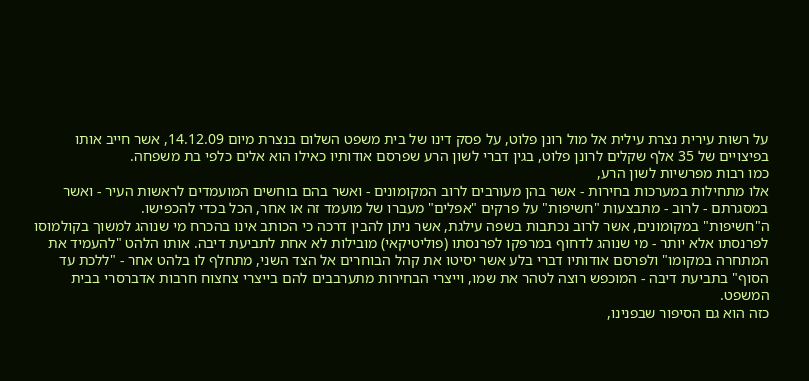על רשות עירית נצרת עילית אל מול רונן פלוט, על פסק דינו של בית משפט השלום בנצרת מיום 14.12.09, אשר חייב אותו בפיצויים של 35 אלף שקלים לרונן פלוט, בגין דברי לשון הרע שפרסם אודותיו כאילו הוא אלים כלפי בת משפחה.
כמו רבות מפרשיות לשון הרע,
אלו מתחילות במערכות בחירות - אשר בהן מעורבים לרוב המקומונים - ואשר בהם בוחשים המועמדים לראשות העיר - ואשר במסגרתם - לרוב - מתבצעות "חשיפות" על פרקים "אפלים" מעברו של מועמד זה או אחר, הכל בכדי להכפישו.
ה"חשיפות" במקומונים, אשר לרוב נכתבות בשפה עילגת, אשר ניתן להבין דרכה כי הכותב אינו בהכרח מי שנוהג למשוך בקולמוסו לפרנסתו אלא יותר - מי שנוהג לדחוף במרפקו לפרנסתו (פוליטיקאי) מובילות לא אחת לתביעת דיבה. אותו הלהט "להעמיד את המתחרה במקומו" ולפרסם אודותיו דברי בלע אשר יסיטו את קהל הבוחרים אל הצד השני, מתחלף לו בלהט אחר - "ללכת עד הסוף" בתביעת דיבה - המוכפש רוצה לטהר את שמו, וייצרי הבחירות מתערבבים להם בייצרי צחצוח חרבות אדברסרי בבית המשפט.
כזה הוא גם הסיפור שבפנינו,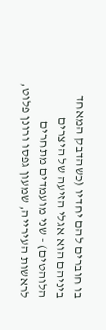בו חוברים להם יחדיו (כשהדבק המאחד ביניהם הוא אגלי הזיעה של היצרים הלוהטים) - שני מועמדים מתחרים לראשות העירייה, שמעון גפסו ורונן פלוט,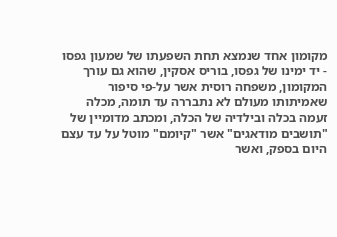מקומון אחד שנמצא תחת השפעתו של שמעון גפסו - יד ימינו של גפסו, בוריס אסקין, שהוא גם עורך המקומון, משפחה רוסית אשר על-פי סיפור שאמיתותו מעולם לא נתבררה עד תומה, מכלה זעמה בכלה ובילדיה של הכלה, ומכתב מדומיין של "תושבים מודאגים" אשר "קיומם" מוטל על עד עצם היום בספק, ואשר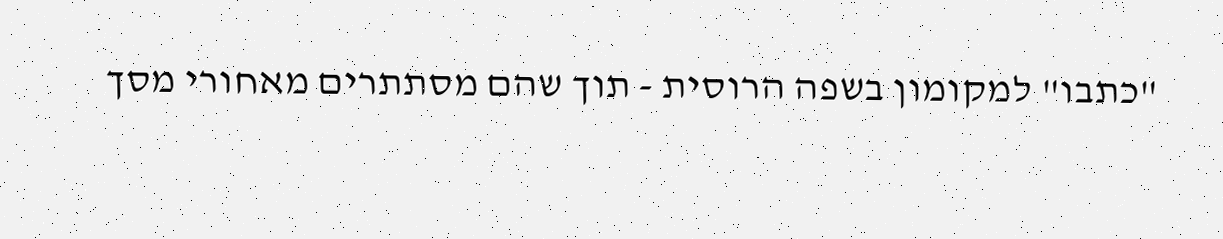"כתבו" למקומון בשפה הרוסית - תוך שהם מסתתרים מאחורי מסך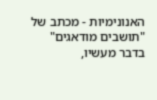האנונימיות - מכתב של "תושבים מודאגים" בדבר מעשיו,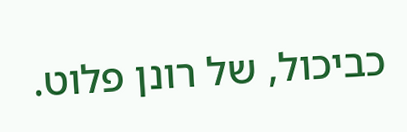כביכול, של רונן פלוט.